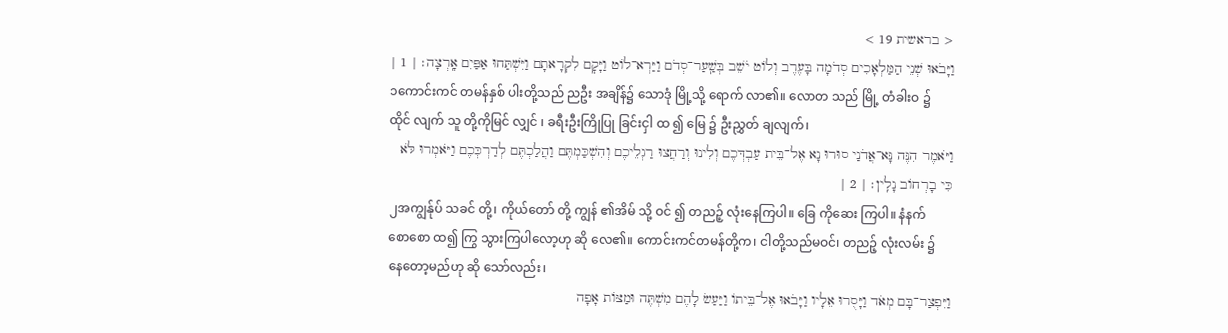< בראשית 19 >
וַיָּבֹאוּ שְׁנֵי הַמַּלְאָכִים סְדֹמָה בָּעֶרֶב וְלוֹט יֹשֵׁב בְּשַֽׁעַר־סְדֹם וַיַּרְא־לוֹט וַיָּקׇם לִקְרָאתָם וַיִּשְׁתַּחוּ אַפַּיִם אָֽרְצָה׃ | 1 |
၁ကောင်းကင် တမန်နှစ် ပါးတို့သည် ညဦး အချိန်၌ သောဒုံ မြို့သို့ ရောက် လာ၏။ လောတ သည် မြို့ တံခါးဝ ၌ ထိုင် လျက် သူ တို့ကိုမြင် လျှင် ၊ ခရီးဦးကြိုပြု ခြင်းငှါ ထ ၍ မြေ ၌ ဦးညွှတ် ချလျက်၊
וַיֹּאמֶר הִנֶּה נָּא־אֲדֹנַי סוּרוּ נָא אֶל־בֵּית עַבְדְּכֶם וְלִינוּ וְרַחֲצוּ רַגְלֵיכֶם וְהִשְׁכַּמְתֶּם וַהֲלַכְתֶּם לְדַרְכְּכֶם וַיֹּאמְרוּ לֹּא כִּי בָרְחוֹב נָלִֽין׃ | 2 |
၂အကျွန်ုပ် သခင် တို့၊ ကိုယ်တော် တို့ ကျွန် ၏အိမ် သို့ ဝင် ၍ တညဉ့် လုံးနေကြပါ။ ခြေ ကိုဆေး ကြပါ။ နံနက်စောစော ထ၍ ကြွ သွားကြပါလော့ဟု ဆို လေ၏။ ကောင်းကင်တမန်တို့က၊ ငါတို့သည်မဝင်၊ တညဉ့် လုံးလမ်း ၌ နေတော့မည်ဟု ဆို သော်လည်း၊
וַיִּפְצַר־בָּם מְאֹד וַיָּסֻרוּ אֵלָיו וַיָּבֹאוּ אֶל־בֵּיתוֹ וַיַּעַשׂ לָהֶם מִשְׁתֶּה וּמַצּוֹת אָפָה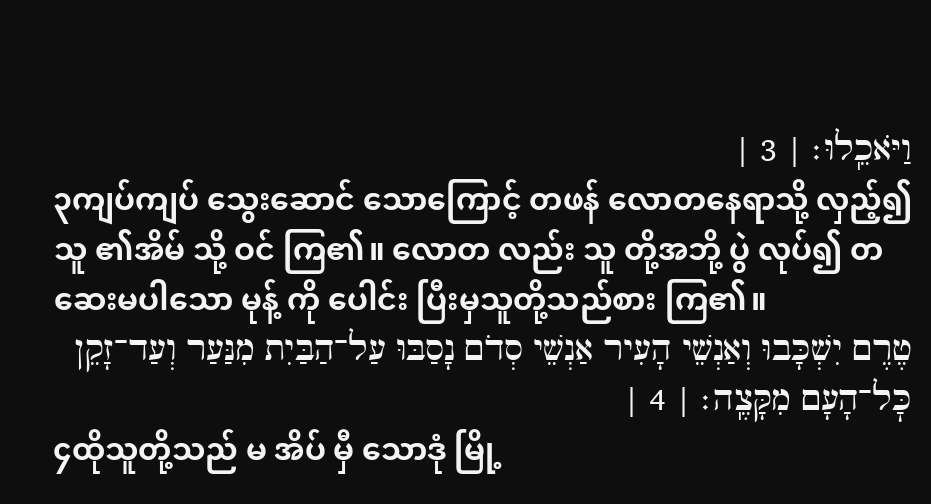וַיֹּאכֵֽלוּ׃ | 3 |
၃ကျပ်ကျပ် သွေးဆောင် သောကြောင့် တဖန် လောတနေရာသို့ လှည့်၍ သူ ၏အိမ် သို့ ဝင် ကြ၏။ လောတ လည်း သူ တို့အဘို့ ပွဲ လုပ်၍ တဆေးမပါသော မုန့် ကို ပေါင်း ပြီးမှသူတို့သည်စား ကြ၏။
טֶרֶם יִשְׁכָּבוּ וְאַנְשֵׁי הָעִיר אַנְשֵׁי סְדֹם נָסַבּוּ עַל־הַבַּיִת מִנַּעַר וְעַד־זָקֵן כׇּל־הָעָם מִקָּצֶֽה׃ | 4 |
၄ထိုသူတို့သည် မ အိပ် မှီ သောဒုံ မြို့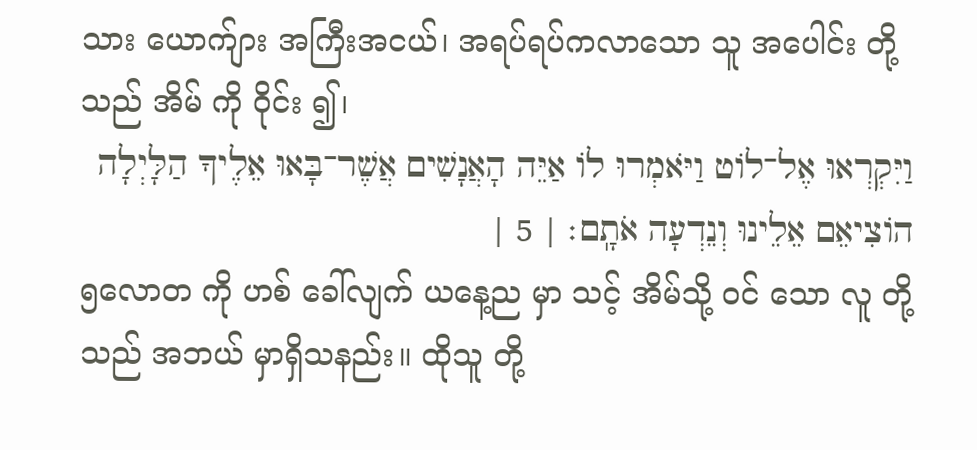သား ယောက်ျား အကြီးအငယ်၊ အရပ်ရပ်ကလာသော သူ အပေါင်း တို့သည် အိမ် ကို ဝိုင်း ၍၊
וַיִּקְרְאוּ אֶל־לוֹט וַיֹּאמְרוּ לוֹ אַיֵּה הָאֲנָשִׁים אֲשֶׁר־בָּאוּ אֵלֶיךָ הַלָּיְלָה הוֹצִיאֵם אֵלֵינוּ וְנֵדְעָה אֹתָֽם׃ | 5 |
၅လောတ ကို ဟစ် ခေါ်လျက် ယနေ့ည မှာ သင့် အိမ်သို့ ဝင် သော လူ တို့သည် အဘယ် မှာရှိသနည်း။ ထိုသူ တို့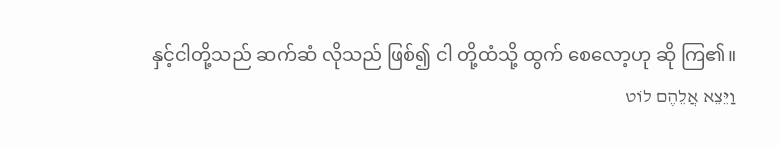နှင့်ငါတို့သည် ဆက်ဆံ လိုသည် ဖြစ်၍ ငါ တို့ထံသို့ ထွက် စေလော့ဟု ဆို ကြ၏။
וַיֵּצֵא אֲלֵהֶם לוֹט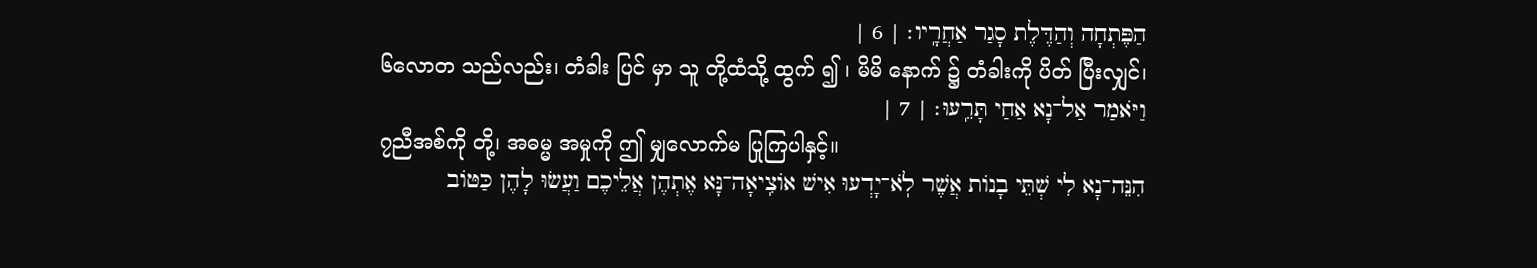הַפֶּתְחָה וְהַדֶּלֶת סָגַר אַחֲרָֽיו׃ | 6 |
၆လောတ သည်လည်း၊ တံခါး ပြင် မှာ သူ တို့ထံသို့ ထွက် ၍ ၊ မိမိ နောက် ၌ တံခါးကို ပိတ် ပြီးလျှင်၊
וַיֹּאמַר אַל־נָא אַחַי תָּרֵֽעוּ׃ | 7 |
၇ညီအစ်ကို တို့၊ အဓမ္မ အမှုကို ဤ မျှလောက်မ ပြုကြပါနှင့်။
הִנֵּה־נָא לִי שְׁתֵּי בָנוֹת אֲשֶׁר לֹֽא־יָדְעוּ אִישׁ אוֹצִֽיאָה־נָּא אֶתְהֶן אֲלֵיכֶם וַעֲשׂוּ לָהֶן כַּטּוֹב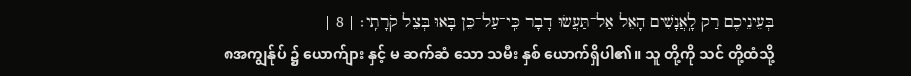בְּעֵינֵיכֶם רַק לָֽאֲנָשִׁים הָאֵל אַל־תַּעֲשׂוּ דָבָר כִּֽי־עַל־כֵּן בָּאוּ בְּצֵל קֹרָתִֽי׃ | 8 |
၈အကျွန်ုပ် ၌ ယောက်ျား နှင့် မ ဆက်ဆံ သော သမီး နှစ် ယောက်ရှိပါ၏။ သူ တို့ကို သင် တို့ထံသို့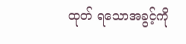ထုတ် ရသောအခွင့်ကို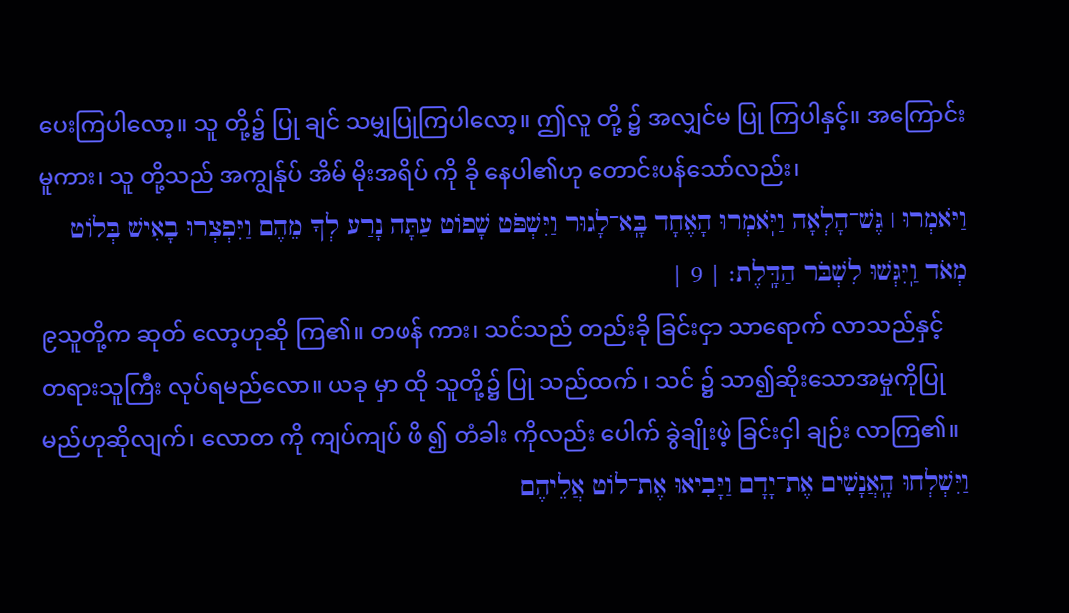ပေးကြပါလော့။ သူ တို့၌ ပြု ချင် သမျှပြုကြပါလော့။ ဤလူ တို့ ၌ အလျှင်မ ပြု ကြပါနှင့်။ အကြောင်းမူကား၊ သူ တို့သည် အကျွန်ုပ် အိမ် မိုးအရိပ် ကို ခို နေပါ၏ဟု တောင်းပန်သော်လည်း၊
וַיֹּאמְרוּ ׀ גֶּשׁ־הָלְאָה וַיֹּֽאמְרוּ הָאֶחָד בָּֽא־לָגוּר וַיִּשְׁפֹּט שָׁפוֹט עַתָּה נָרַע לְךָ מֵהֶם וַיִּפְצְרוּ בָאִישׁ בְּלוֹט מְאֹד וַֽיִּגְּשׁוּ לִשְׁבֹּר הַדָּֽלֶת׃ | 9 |
၉သူတို့က ဆုတ် လော့ဟုဆို ကြ၏။ တဖန် ကား၊ သင်သည် တည်းခို ခြင်းငှာ သာရောက် လာသည်နှင့် တရားသူကြီး လုပ်ရမည်လော။ ယခု မှာ ထို သူတို့၌ ပြု သည်ထက် ၊ သင် ၌ သာ၍ဆိုးသောအမှုကိုပြုမည်ဟုဆိုလျက်၊ လောတ ကို ကျပ်ကျပ် ဖိ ၍ တံခါး ကိုလည်း ပေါက် ခွဲချိုးဖဲ့ ခြင်းငှါ ချဉ်း လာကြ၏။
וַיִּשְׁלְחוּ הָֽאֲנָשִׁים אֶת־יָדָם וַיָּבִיאוּ אֶת־לוֹט אֲלֵיהֶם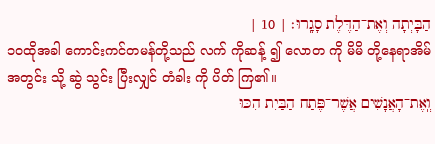הַבָּיְתָה וְאֶת־הַדֶּלֶת סָגָֽרוּ׃ | 10 |
၁၀ထိုအခါ ကောင်းကင်တမန်တို့သည် လက် ကိုဆန့် ၍ လောတ ကို မိမိ တို့နေရာအိမ် အတွင်း သို့ ဆွဲ သွင်း ပြီးလျှင် တံခါး ကို ပိတ် ကြ၏။
וְֽאֶת־הָאֲנָשִׁים אֲשֶׁר־פֶּתַח הַבַּיִת הִכּוּ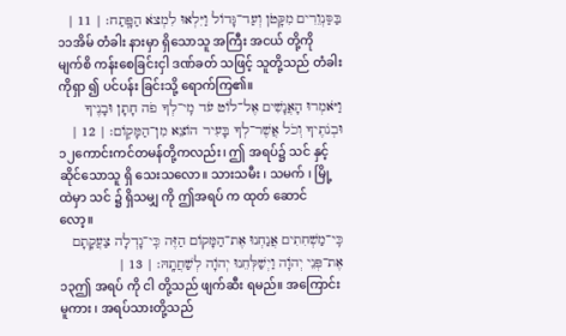בַּסַּנְוֵרִים מִקָּטֹן וְעַד־גָּדוֹל וַיִּלְאוּ לִמְצֹא הַפָּֽתַח׃ | 11 |
၁၁အိမ် တံခါး နားမှာ ရှိသောသူ အကြီး အငယ် တို့ကို မျက်စိ ကန်းစေခြင်းငှါ ဒဏ်ခတ် သဖြင့် သူတို့သည် တံခါး ကိုရှာ ၍ ပင်ပန်း ခြင်းသို့ ရောက်ကြ၏။
וַיֹּאמְרוּ הָאֲנָשִׁים אֶל־לוֹט עֹד מִֽי־לְךָ פֹה חָתָן וּבָנֶיךָ וּבְנֹתֶיךָ וְכֹל אֲשֶׁר־לְךָ בָּעִיר הוֹצֵא מִן־הַמָּקֽוֹם׃ | 12 |
၁၂ကောင်းကင်တမန်တို့ကလည်း၊ ဤ အရပ်၌ သင် နှင့် ဆိုင်သောသူ ရှိ သေးသလော။ သားသမီး ၊ သမက် ၊ မြို့ ထဲမှာ သင် ၌ ရှိသမျှ ကို ဤအရပ် က ထုတ် ဆောင် လော့။
כִּֽי־מַשְׁחִתִים אֲנַחְנוּ אֶת־הַמָּקוֹם הַזֶּה כִּֽי־גָדְלָה צַעֲקָתָם אֶת־פְּנֵי יְהֹוָה וַיְשַׁלְּחֵנוּ יְהֹוָה לְשַׁחֲתָֽהּ׃ | 13 |
၁၃ဤ အရပ် ကို ငါ တို့သည် ဖျက်ဆီး ရမည်။ အကြောင်းမူကား ၊ အရပ်သားတို့သည်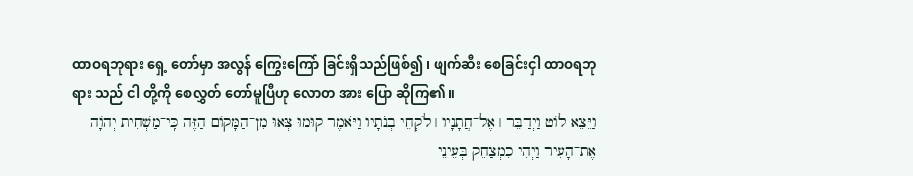ထာဝရဘုရား ရှေ့ တော်မှာ အလွန် ကြွေးကြော် ခြင်းရှိသည်ဖြစ်၍ ၊ ဖျက်ဆီး စေခြင်းငှါ ထာဝရဘုရား သည် ငါ တို့ကို စေလွှတ် တော်မူပြီဟု လောတ အား ပြော ဆိုကြ၏။
וַיֵּצֵא לוֹט וַיְדַבֵּר ׀ אֶל־חֲתָנָיו ׀ לֹקְחֵי בְנֹתָיו וַיֹּאמֶר קוּמוּ צְּאוּ מִן־הַמָּקוֹם הַזֶּה כִּֽי־מַשְׁחִית יְהֹוָה אֶת־הָעִיר וַיְהִי כִמְצַחֵק בְּעֵינֵי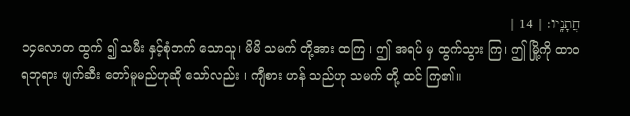חֲתָנָֽיו׃ | 14 |
၁၄လောတ ထွက် ၍ သမီး နှင့်စုံဘက် သောသူ၊ မိမိ သမက် တို့အား ထကြ ၊ ဤ အရပ် မှ ထွက်သွား ကြ၊ ဤ မြို့ကို ထာဝရဘုရား ဖျက်ဆီး တော်မူမည်ဟုဆို သော်လည်း ၊ ကျီစား ဟန် သည်ဟု သမက် တို့ ထင် ကြ၏။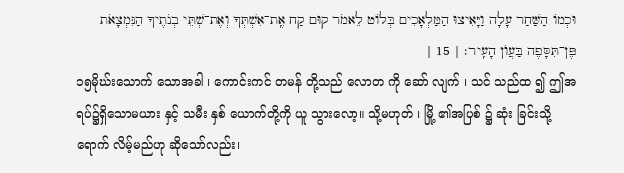וּכְמוֹ הַשַּׁחַר עָלָה וַיָּאִיצוּ הַמַּלְאָכִים בְּלוֹט לֵאמֹר קוּם קַח אֶֽת־אִשְׁתְּךָ וְאֶת־שְׁתֵּי בְנֹתֶיךָ הַנִּמְצָאֹת פֶּן־תִּסָּפֶה בַּעֲוֺן הָעִֽיר׃ | 15 |
၁၅မိုဃ်းသောက် သောအခါ ၊ ကောင်းကင် တမန် တို့သည် လောတ ကို ဆော် လျက် ၊ သင် သည်ထ ၍ ဤအရပ်၌ရှိသောမယား နှင့် သမီး နှစ် ယောက်တို့ကို ယူ သွားလော့။ သို့မဟုတ် ၊ မြို့ ၏အပြစ် ၌ ဆုံး ခြင်းသို့ ရောက် လိမ့်မည်ဟု ဆိုသော်လည်း၊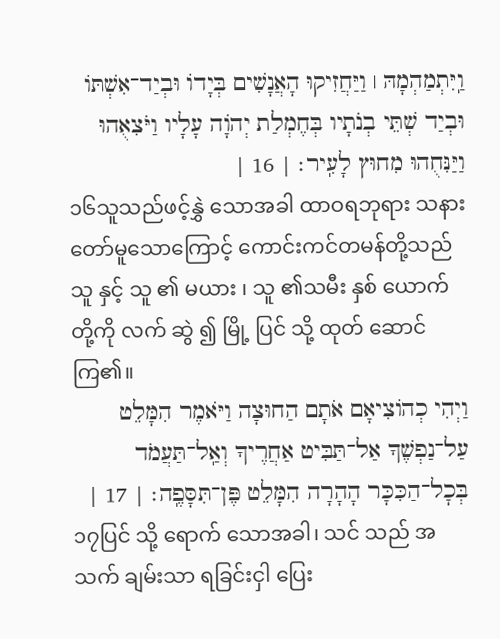וַֽיִּתְמַהְמָהּ ׀ וַיַּחֲזִיקוּ הָאֲנָשִׁים בְּיָדוֹ וּבְיַד־אִשְׁתּוֹ וּבְיַד שְׁתֵּי בְנֹתָיו בְּחֶמְלַת יְהֹוָה עָלָיו וַיֹּצִאֻהוּ וַיַּנִּחֻהוּ מִחוּץ לָעִֽיר׃ | 16 |
၁၆သူသည်ဖင့်နွှဲ သောအခါ ထာဝရဘုရား သနား တော်မူသောကြောင့် ကောင်းကင်တမန်တို့သည် သူ နှင့် သူ ၏ မယား ၊ သူ ၏သမီး နှစ် ယောက်တို့ကို လက် ဆွဲ ၍ မြို့ ပြင် သို့ ထုတ် ဆောင်ကြ၏။
וַיְהִי כְהוֹצִיאָם אֹתָם הַחוּצָה וַיֹּאמֶר הִמָּלֵט עַל־נַפְשֶׁךָ אַל־תַּבִּיט אַחֲרֶיךָ וְאַֽל־תַּעֲמֹד בְּכׇל־הַכִּכָּר הָהָרָה הִמָּלֵט פֶּן־תִּסָּפֶֽה׃ | 17 |
၁၇ပြင် သို့ ရောက် သောအခါ၊ သင် သည် အသက် ချမ်းသာ ရခြင်းငှါ ပြေး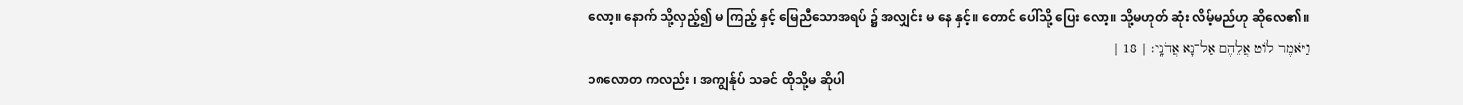လော့။ နောက် သို့လှည့်၍ မ ကြည့် နှင့် မြေညီသောအရပ် ၌ အလျှင်း မ နေ နှင့်။ တောင် ပေါ်သို့ ပြေး လော့။ သို့မဟုတ် ဆုံး လိမ့်မည်ဟု ဆိုလေ၏။
וַיֹּאמֶר לוֹט אֲלֵהֶם אַל־נָא אֲדֹנָֽי׃ | 18 |
၁၈လောတ ကလည်း ၊ အကျွန်ုပ် သခင် ထိုသို့မ ဆိုပါ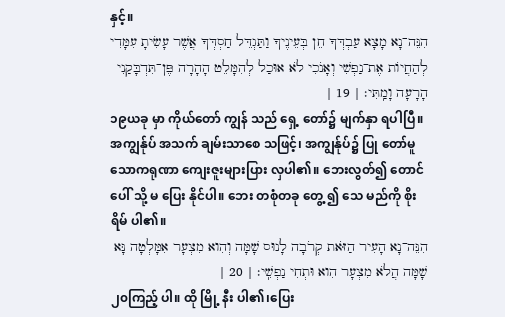နှင့်။
הִנֵּה־נָא מָצָא עַבְדְּךָ חֵן בְּעֵינֶיךָ וַתַּגְדֵּל חַסְדְּךָ אֲשֶׁר עָשִׂיתָ עִמָּדִי לְהַחֲיוֹת אֶת־נַפְשִׁי וְאָנֹכִי לֹא אוּכַל לְהִמָּלֵט הָהָרָה פֶּן־תִּדְבָּקַנִי הָרָעָה וָמַֽתִּי׃ | 19 |
၁၉ယခု မှာ ကိုယ်တော် ကျွန် သည် ရှေ့ တော်၌ မျက်နှာ ရပါပြီ။ အကျွန်ုပ် အသက် ချမ်းသာစေ သဖြင့်၊ အကျွန်ုပ်၌ ပြု တော်မူသောကရုဏာ ကျေးဇူးများပြား လှပါ၏။ ဘေးလွတ်၍ တောင် ပေါ် သို့ မ ပြေး နိုင်ပါ။ ဘေး တစုံတခု တွေ့ ၍ သေ မည်ကို စိုးရိမ် ပါ၏။
הִנֵּה־נָא הָעִיר הַזֹּאת קְרֹבָה לָנוּס שָׁמָּה וְהִוא מִצְעָר אִמָּלְטָה נָּא שָׁמָּה הֲלֹא מִצְעָר הִוא וּתְחִי נַפְשִֽׁי׃ | 20 |
၂၀ကြည့် ပါ။ ထို မြို့ နီး ပါ၏၊ပြေး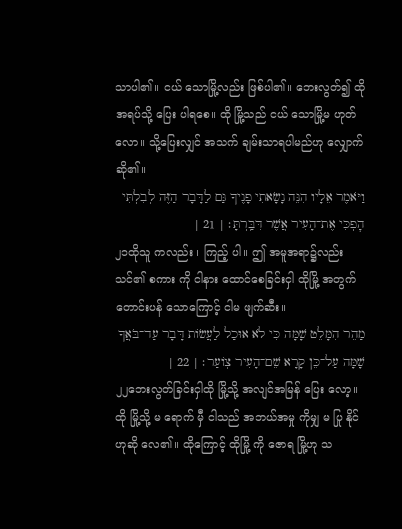သာပါ၏။ ငယ် သောမြို့လည်း ဖြစ်ပါ၏။ ဘေးလွတ်၍ ထို အရပ်သို့ ပြေး ပါရစေ။ ထို မြို့သည် ငယ် သောမြို့မ ဟုတ်လော။ သို့ပြေးလျှင် အသက် ချမ်းသာရပါမည်ဟု လျှောက်ဆို၏။
וַיֹּאמֶר אֵלָיו הִנֵּה נָשָׂאתִי פָנֶיךָ גַּם לַדָּבָר הַזֶּה לְבִלְתִּי הׇפְכִּי אֶת־הָעִיר אֲשֶׁר דִּבַּֽרְתָּ׃ | 21 |
၂၁ထိုသူ ကလည်း ၊ ကြည့် ပါ။ ဤ အမူအရာ၌လည်း သင်၏ စကား ကို ငါနား ထောင်စေခြင်းငှါ ထိုမြို့ အတွက် တောင်းပန် သောကြောင့် ငါမ ဖျက်ဆီး။
מַהֵר הִמָּלֵט שָׁמָּה כִּי לֹא אוּכַל לַעֲשׂוֹת דָּבָר עַד־בֹּאֲךָ שָׁמָּה עַל־כֵּן קָרָא שֵׁם־הָעִיר צֽוֹעַר׃ | 22 |
၂၂ဘေးလွတ်ခြင်းငှါထို မြို့သို့ အလျင်အမြန် ပြေး လော့။ ထို မြို့သို့ မ ရောက် မှီ ငါသည် အဘယ်အမှု ကိုမျှ မ ပြု နိုင်ဟုဆို လေ၏။ ထိုကြောင့် ထိုမြို့ ကို ဇောရ မြို့ဟု သ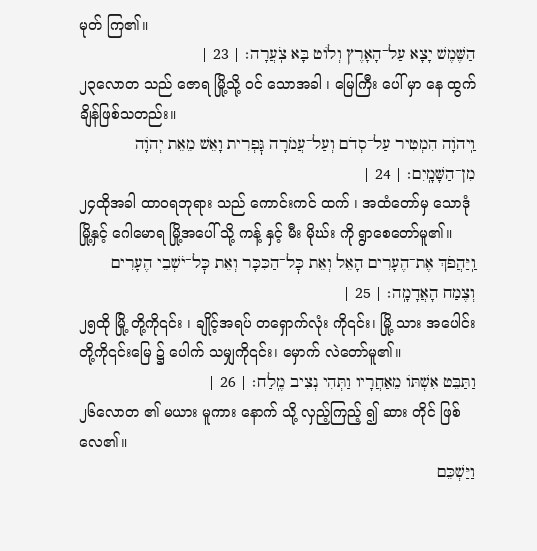မုတ် ကြ၏။
הַשֶּׁמֶשׁ יָצָא עַל־הָאָרֶץ וְלוֹט בָּא צֹֽעֲרָה׃ | 23 |
၂၃လောတ သည် ဇောရ မြို့သို့ ဝင် သောအခါ ၊ မြေကြီး ပေါ် မှာ နေ ထွက် ချိန်ဖြစ်သတည်း။
וַֽיהֹוָה הִמְטִיר עַל־סְדֹם וְעַל־עֲמֹרָה גׇּפְרִית וָאֵשׁ מֵאֵת יְהֹוָה מִן־הַשָּׁמָֽיִם׃ | 24 |
၂၄ထိုအခါ ထာဝရဘုရား သည် ကောင်းကင် ထက် ၊ အထံတော်မှ သောဒုံ မြို့နှင့် ဂေါမောရ မြို့အပေါ် သို့ ကန့် နှင့် မီး မိုဃ်း ကို ရွာစေတော်မူ၏။
וַֽיַּהֲפֹךְ אֶת־הֶעָרִים הָאֵל וְאֵת כׇּל־הַכִּכָּר וְאֵת כׇּל־יֹשְׁבֵי הֶעָרִים וְצֶמַח הָאֲדָמָֽה׃ | 25 |
၂၅ထို မြို့ တို့ကို၎င်း ၊ ချိုင့်အရပ် တရှောက်လုံး ကို၎င်း၊ မြို့ သား အပေါင်း တို့ကို၎င်းမြေ ၌ ပေါက် သမျှကို၎င်း၊ မှောက် လဲတော်မူ၏။
וַתַּבֵּט אִשְׁתּוֹ מֵאַחֲרָיו וַתְּהִי נְצִיב מֶֽלַח׃ | 26 |
၂၆လောတ ၏ မယား မူကား နောက် သို့ လှည့်ကြည့် ၍ ဆား တိုင် ဖြစ် လေ၏။
וַיַּשְׁכֵּם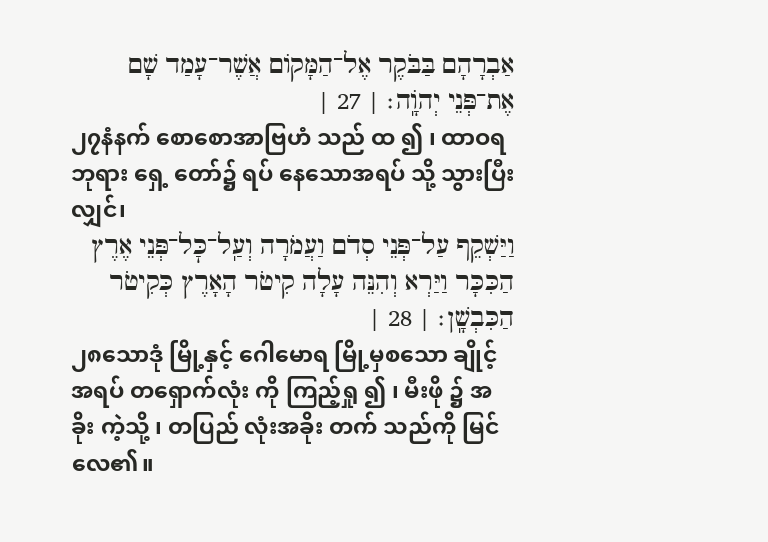אַבְרָהָם בַּבֹּקֶר אֶל־הַמָּקוֹם אֲשֶׁר־עָמַד שָׁם אֶת־פְּנֵי יְהֹוָֽה׃ | 27 |
၂၇နံနက် စောစောအာဗြဟံ သည် ထ ၍ ၊ ထာဝရဘုရား ရှေ့ တော်၌ ရပ် နေသောအရပ် သို့ သွားပြီးလျှင်၊
וַיַּשְׁקֵף עַל־פְּנֵי סְדֹם וַעֲמֹרָה וְעַֽל־כׇּל־פְּנֵי אֶרֶץ הַכִּכָּר וַיַּרְא וְהִנֵּה עָלָה קִיטֹר הָאָרֶץ כְּקִיטֹר הַכִּבְשָֽׁן׃ | 28 |
၂၈သောဒုံ မြို့နှင့် ဂေါမောရ မြို့မှစသော ချိုင့် အရပ် တရှောက်လုံး ကို ကြည့်ရှု ၍ ၊ မီးဖို ၌ အခိုး ကဲ့သို့ ၊ တပြည် လုံးအခိုး တက် သည်ကို မြင် လေ၏။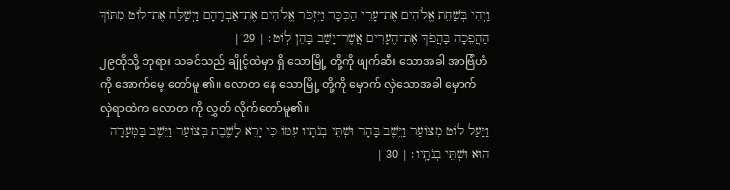וַיְהִי בְּשַׁחֵת אֱלֹהִים אֶת־עָרֵי הַכִּכָּר וַיִּזְכֹּר אֱלֹהִים אֶת־אַבְרָהָם וַיְשַׁלַּח אֶת־לוֹט מִתּוֹךְ הַהֲפֵכָה בַּהֲפֹךְ אֶת־הֶעָרִים אֲשֶׁר־יָשַׁב בָּהֵן לֽוֹט׃ | 29 |
၂၉ထိုသို့ ဘုရား သခင်သည် ချိုင့်ထဲမှာ ရှိ သောမြို့ တို့ကို ဖျက်ဆီး သောအခါ အာဗြံဟံ ကို အောက်မေ့ တော်မူ ၏။ လောတ နေ သောမြို့ တို့ကို မှောက် လှဲသောအခါ မှောက် လှဲရာထဲက လောတ ကို လွှတ် လိုက်တော်မူ၏။
וַיַּעַל לוֹט מִצּוֹעַר וַיֵּשֶׁב בָּהָר וּשְׁתֵּי בְנֹתָיו עִמּוֹ כִּי יָרֵא לָשֶׁבֶת בְּצוֹעַר וַיֵּשֶׁב בַּמְּעָרָה הוּא וּשְׁתֵּי בְנֹתָֽיו׃ | 30 |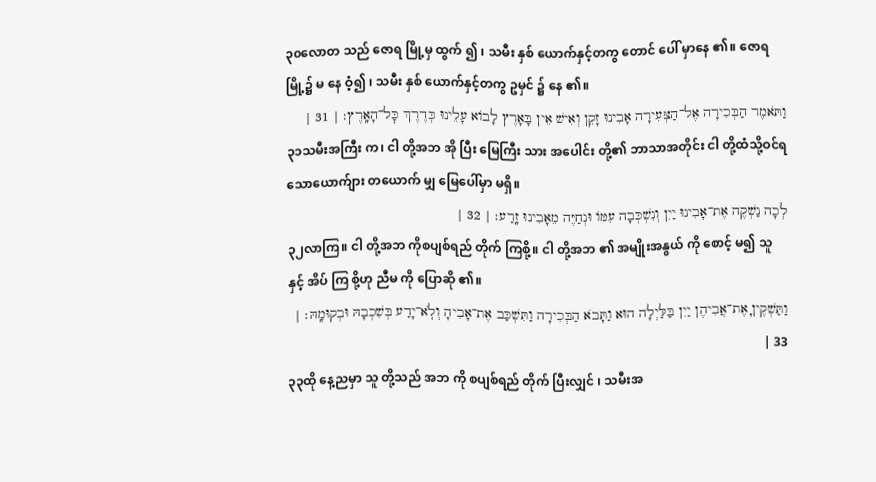၃၀လောတ သည် ဇောရ မြို့မှ ထွက် ၍ ၊ သမီး နှစ် ယောက်နှင့်တကွ တောင် ပေါ် မှာနေ ၏။ ဇောရ မြို့၌ မ နေ ဝံ့၍ ၊ သမီး နှစ် ယောက်နှင့်တကွ ဥမှင် ၌ နေ ၏။
וַתֹּאמֶר הַבְּכִירָה אֶל־הַצְּעִירָה אָבִינוּ זָקֵן וְאִישׁ אֵין בָּאָרֶץ לָבוֹא עָלֵינוּ כְּדֶרֶךְ כׇּל־הָאָֽרֶץ׃ | 31 |
၃၁သမီးအကြီး က၊ ငါ တို့အဘ အို ပြီး မြေကြီး သား အပေါင်း တို့၏ ဘာသာအတိုင်း ငါ တို့ထံသို့ဝင်ရသောယောက်ျား တယောက် မျှ မြေပေါ်မှာ မရှိ။
לְכָה נַשְׁקֶה אֶת־אָבִינוּ יַיִן וְנִשְׁכְּבָה עִמּוֹ וּנְחַיֶּה מֵאָבִינוּ זָֽרַע׃ | 32 |
၃၂လာကြ။ ငါ တို့အဘ ကိုစပျစ်ရည် တိုက် ကြစို့။ ငါ တို့အဘ ၏ အမျိုးအနွယ် ကို စောင့် မ၍ သူ နှင့် အိပ် ကြ စို့ဟု ညီမ ကို ပြောဆို ၏။
וַתַּשְׁקֶיןָ אֶת־אֲבִיהֶן יַיִן בַּלַּיְלָה הוּא וַתָּבֹא הַבְּכִירָה וַתִּשְׁכַּב אֶת־אָבִיהָ וְלֹֽא־יָדַע בְּשִׁכְבָהּ וּבְקוּמָֽהּ׃ | 33 |
၃၃ထို နေ့ညမှာ သူ တို့သည် အဘ ကို စပျစ်ရည် တိုက် ပြီးလျှင် ၊ သမီးအ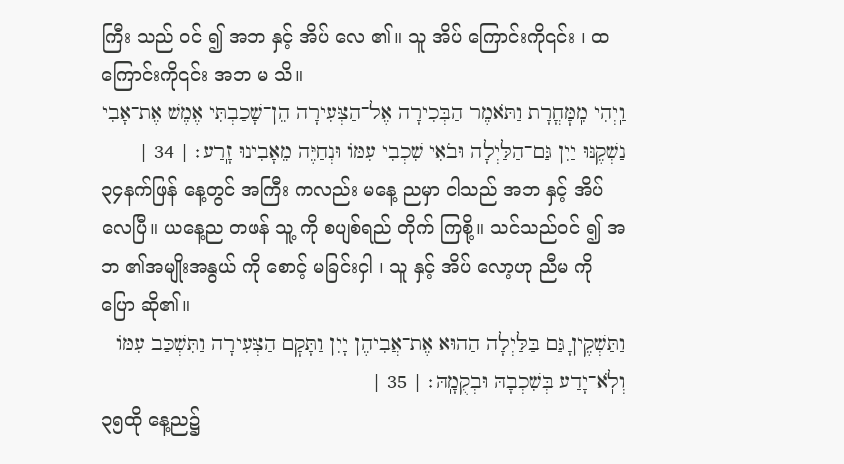ကြီး သည် ဝင် ၍ အဘ နှင့် အိပ် လေ ၏။ သူ အိပ် ကြောင်းကို၎င်း ၊ ထ ကြောင်းကို၎င်း အဘ မ သိ။
וַֽיְהִי מִֽמׇּחֳרָת וַתֹּאמֶר הַבְּכִירָה אֶל־הַצְּעִירָה הֵן־שָׁכַבְתִּי אֶמֶשׁ אֶת־אָבִי נַשְׁקֶנּוּ יַיִן גַּם־הַלַּיְלָה וּבֹאִי שִׁכְבִי עִמּוֹ וּנְחַיֶּה מֵאָבִינוּ זָֽרַע׃ | 34 |
၃၄နက်ဖြန် နေ့တွင် အကြီး ကလည်း မနေ့ ညမှာ ငါသည် အဘ နှင့် အိပ် လေပြီ။ ယနေ့ည တဖန် သူ့ ကို စပျစ်ရည် တိုက် ကြစို့။ သင်သည်ဝင် ၍ အဘ ၏အမျိုးအနွယ် ကို စောင့် မခြင်းငှါ ၊ သူ နှင့် အိပ် လော့ဟု ညီမ ကို ပြော ဆို၏။
וַתַּשְׁקֶיןָ גַּם בַּלַּיְלָה הַהוּא אֶת־אֲבִיהֶן יָיִן וַתָּקׇם הַצְּעִירָה וַתִּשְׁכַּב עִמּוֹ וְלֹֽא־יָדַע בְּשִׁכְבָהּ וּבְקֻמָֽהּ׃ | 35 |
၃၅ထို နေ့ည၌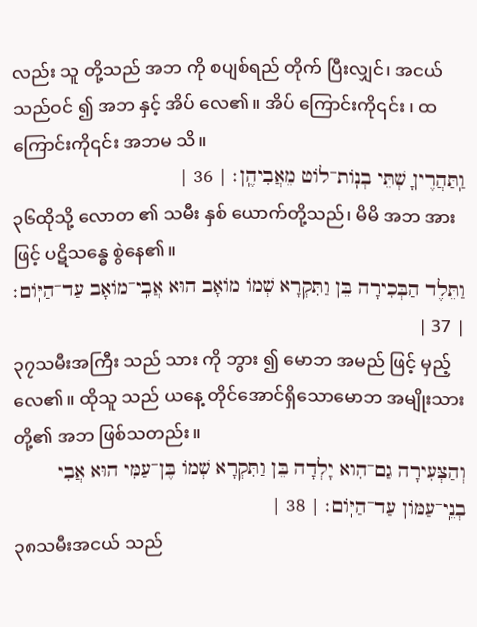လည်း သူ တို့သည် အဘ ကို စပျစ်ရည် တိုက် ပြီးလျှင်၊ အငယ် သည်ဝင် ၍ အဘ နှင့် အိပ် လေ၏။ အိပ် ကြောင်းကို၎င်း ၊ ထ ကြောင်းကို၎င်း အဘမ သိ။
וַֽתַּהֲרֶיןָ שְׁתֵּי בְנֽוֹת־לוֹט מֵאֲבִיהֶֽן׃ | 36 |
၃၆ထိုသို့ လောတ ၏ သမီး နှစ် ယောက်တို့သည်၊ မိမိ အဘ အားဖြင့် ပဋိသန္ဓေ စွဲနေ၏။
וַתֵּלֶד הַבְּכִירָה בֵּן וַתִּקְרָא שְׁמוֹ מוֹאָב הוּא אֲבִֽי־מוֹאָב עַד־הַיּֽוֹם׃ | 37 |
၃၇သမီးအကြီး သည် သား ကို ဘွား ၍ မောဘ အမည် ဖြင့် မှည့် လေ၏။ ထိုသူ သည် ယနေ့ တိုင်အောင်ရှိသောမောဘ အမျိုးသားတို့၏ အဘ ဖြစ်သတည်း။
וְהַצְּעִירָה גַם־הִוא יָלְדָה בֵּן וַתִּקְרָא שְׁמוֹ בֶּן־עַמִּי הוּא אֲבִי בְנֵֽי־עַמּוֹן עַד־הַיּֽוֹם׃ | 38 |
၃၈သမီးအငယ် သည်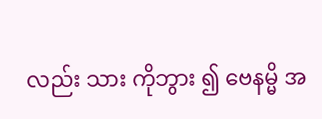လည်း သား ကိုဘွား ၍ ဗေနမ္မိ အ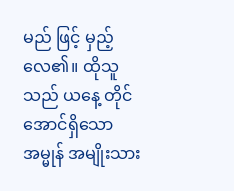မည် ဖြင့် မှည့် လေ၏။ ထိုသူ သည် ယနေ့ တိုင်အောင်ရှိသောအမ္မုန် အမျိုးသား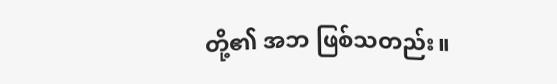တို့၏ အဘ ဖြစ်သတည်း။